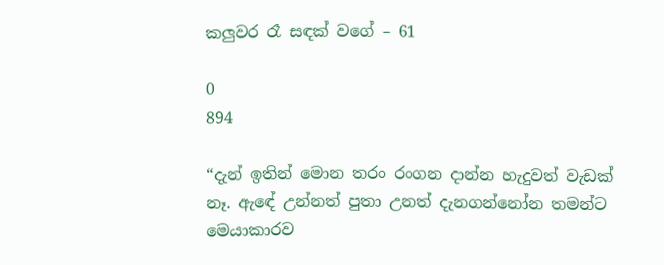කලුවර රෑ සඳක් වගේ – 61

0
894

“දැන් ඉතින් මොන තරං රංගන දාන්න හැදුවත් වැඩක් නෑ. ඇඳේ උන්නත් පුතා උනත් දැනගන්නෝන තමන්ට මෙයාකාරව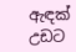ඇඳක් උඩට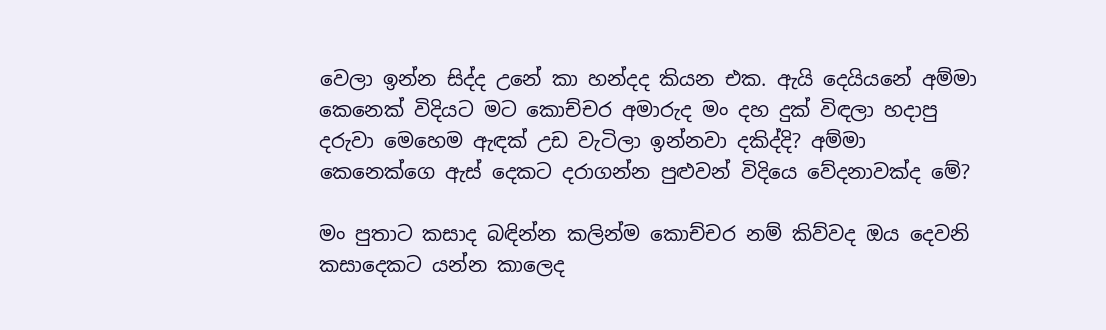වෙලා ඉන්න සිද්ද උනේ කා හන්දද කියන එක. ඇයි දෙයියනේ අම්මා කෙනෙක් විදියට මට කොච්චර අමාරුද මං දහ දුක් විඳලා හදාපු දරුවා මෙහෙම ඇඳක් උඩ වැටිලා ඉන්නවා දකිද්දි? අම්මා කෙනෙක්ගෙ ඇස් දෙකට දරාගන්න පුළුවන් විදියෙ වේදනාවක්ද මේ?

මං පුතාට කසාද බඳින්න කලින්ම කොච්චර නම් කිව්වද ඔය දෙවනි කසාදෙකට යන්න කාලෙද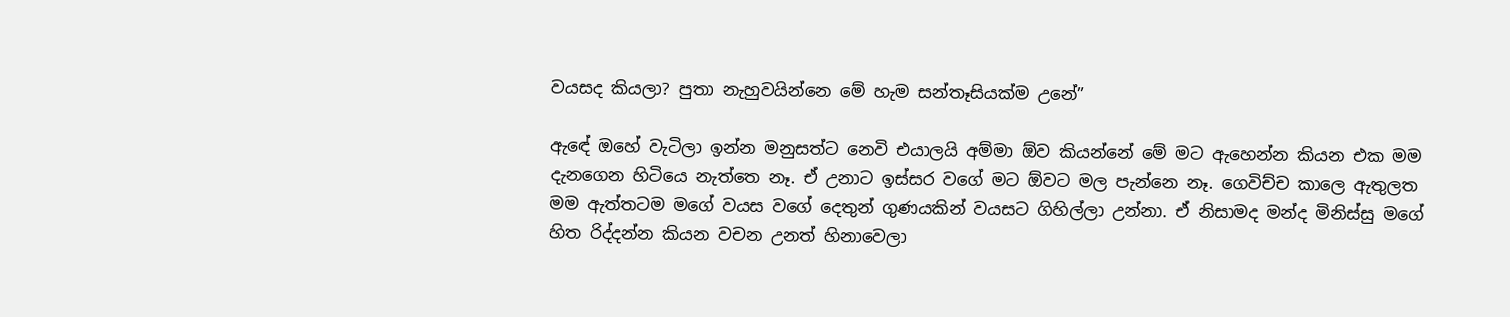වයසද කියලා? පුතා නැහුවයින්නෙ මේ හැම සන්තෑසියක්ම උනේ”

ඇඳේ ඔහේ වැටිලා ඉන්න මනුසත්ට නෙවි එයාලයි අම්මා ඕව කියන්නේ මේ මට ඇහෙන්න කියන එක මම දැනගෙන හිටියෙ නැත්තෙ නෑ. ඒ උනාට ඉස්සර වගේ මට ඕවට මල පැන්නෙ නෑ. ගෙවිච්ච කාලෙ ඇතුලත මම ඇත්තටම මගේ වයස වගේ දෙතුන් ගුණයකින් වයසට ගිහිල්ලා උන්නා. ඒ නිසාමද මන්ද මිනිස්සු මගේ හිත රිද්දන්න කියන වචන උනත් හිනාවෙලා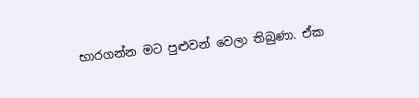භාරගන්න මට පුළුවන් වෙලා තිබුණා. ඒක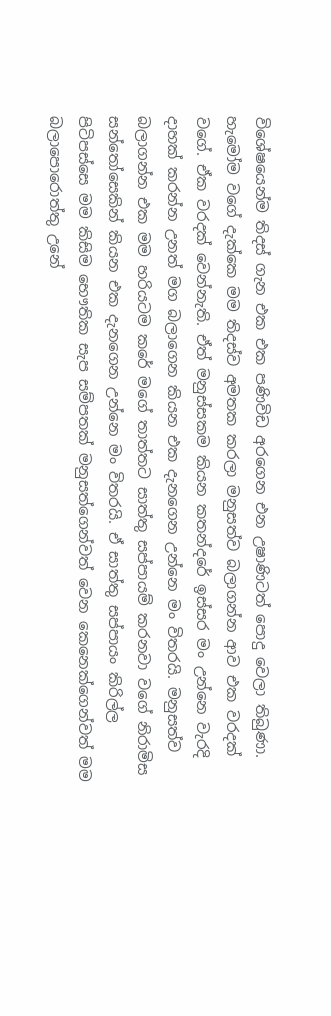විශේෂයෙන්ම තිදස් ගැන එක එක පණිවිඩ අරගෙන එන උෂාණිටත් පොදු වෙලා තිබුණා. හැමෝම වගේ දැක්කෙ මම තිදස්ව අමතක කරලා මනුසත්ව බලාගන්න ආව එක වරදක් වගේ. ඒක වරදක් වෙන්නැති. ඒත් මනුස්සකම කියන කතන්දරේ ඉස්සර මං උන්නෙ වැරදි දාහක් කරන්න උනත් මග බලාගෙන කියන එක දැනගෙන උන්නෙ මං විතරයි. මනුසත්ව බලාගන්න එක මම හරියටම කරේ මගේ තාත්තට සාත්තු සප්පායම් කරනවා වගේ නිරාමිස සන්තෝසෙකින් කියන එක දැනගෙන උන්නෙ මං විතරයි. ඒ සාත්තු සප්පායං කිරිල්ල පිටිපස්සෙ මම කිසිම භෞතික සැප සම්පතක් මනුසත්ගෙන්වත් වෙන කෙනෙක්ගෙන්වත් මම බලාපොරොත්තු උනේ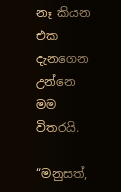නෑ කියන එක දැනගෙන උන්නෙ මම විතරයි.

“මනුසත්,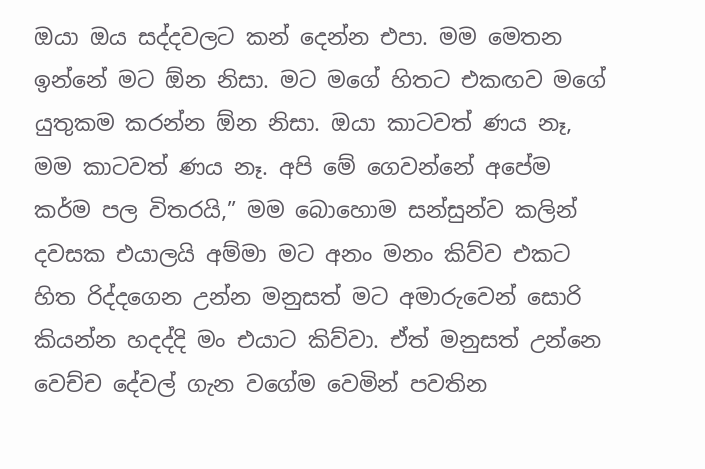ඔයා ඔය සද්දවලට කන් දෙන්න එපා. මම මෙතන ඉන්නේ මට ඕන නිසා. මට මගේ හිතට එකඟව මගේ යුතුකම කරන්න ඕන නිසා. ඔයා කාටවත් ණය නෑ, මම කාටවත් ණය නෑ. අපි මේ ගෙවන්නේ අපේම කර්ම පල විතරයි,” මම බොහොම සන්සුන්ව කලින් දවසක එයාලයි අම්මා මට අනං මනං කිව්ව එකට හිත රිද්දගෙන උන්න මනුසත් මට අමාරුවෙන් සොරි කියන්න හදද්දි මං එයාට කිව්වා. ඒත් මනුසත් උන්නෙ වෙච්ච දේවල් ගැන වගේම වෙමින් පවතින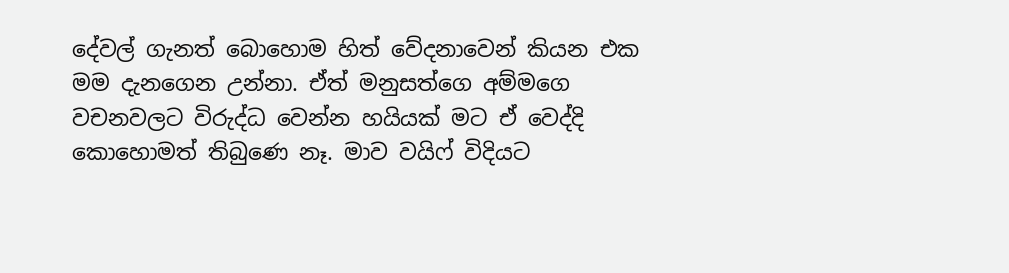දේවල් ගැනත් බොහොම හිත් වේදනාවෙන් කියන එක මම දැනගෙන උන්නා. ඒත් මනුසත්ගෙ අම්මගෙ වචනවලට විරුද්ධ වෙන්න හයියක් මට ඒ වෙද්දි කොහොමත් තිබුණෙ නෑ. මාව වයිෆ් විදියට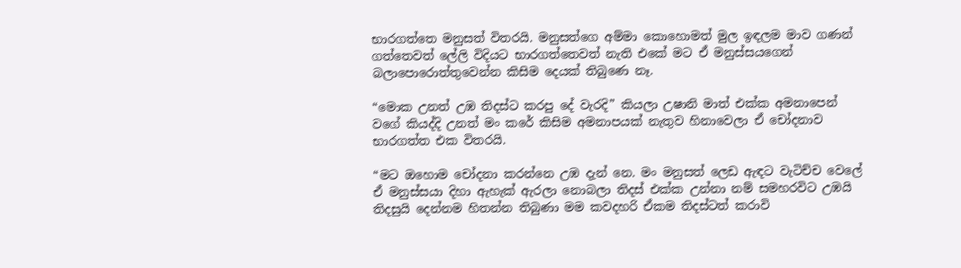භාරගත්තෙ මනුසත් විතරයි. මනුසත්ගෙ අම්මා කොහොමත් මුල ඉඳලම මාව ගණන් ගත්තෙවත් ලේලි විදියට භාරගත්තෙවත් නැති එකේ මට ඒ මනුස්සයගෙන් බලාපොරොත්තුවෙන්න කිසිම දෙයක් තිබුණෙ නෑ.

“මොක උනත් උඹ තිදස්ට කරපු දේ වැරදි” කියලා උෂානි මාත් එක්ක අමනාපෙන් වගේ කියද්දි උනත් මං කරේ කිසිම අමනාපයක් නැතුව හිනාවෙලා ඒ චෝදනාව භාරගත්ත එක විතරයි.

“මට ඔහොම චෝදනා කරන්නෙ උඹ දැන් නෙ. මං මනුසත් ලෙඩ ඇඳට වැටිච්ච වෙලේ ඒ මනුස්සයා දිහා ඇහැක් ඇරලා නොබලා තිදස් එක්ක උන්නා නම් සමහරවිට උඹයි තිදසුයි දෙන්නම හිතන්න තිබුණා මම කවදහරි ඒකම තිදස්ටත් කරාවි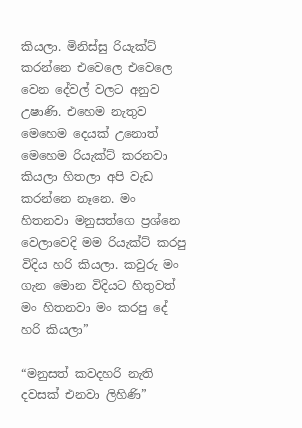කියලා. මිනිස්සු රියැක්ට් කරන්නෙ එවෙලෙ එවෙලෙ වෙන දේවල් වලට අනුව උෂාණි. එහෙම නැතුව මෙහෙම දෙයක් උනොත් මෙහෙම රියැක්ට් කරනවා කියලා හිතලා අපි වැඩ කරන්නෙ නෑනෙ. මං හිතනවා මනුසත්ගෙ ප්‍රශ්නෙ වෙලාවෙදි මම රියැක්ට් කරපු විදිය හරි කියලා. කවුරු මං ගැන මොන විදියට හිතුවත් මං හිතනවා මං කරපු දේ හරි කියලා”

“මනුසත් කවදහරි නැති දවසක් එනවා ලිහිණි”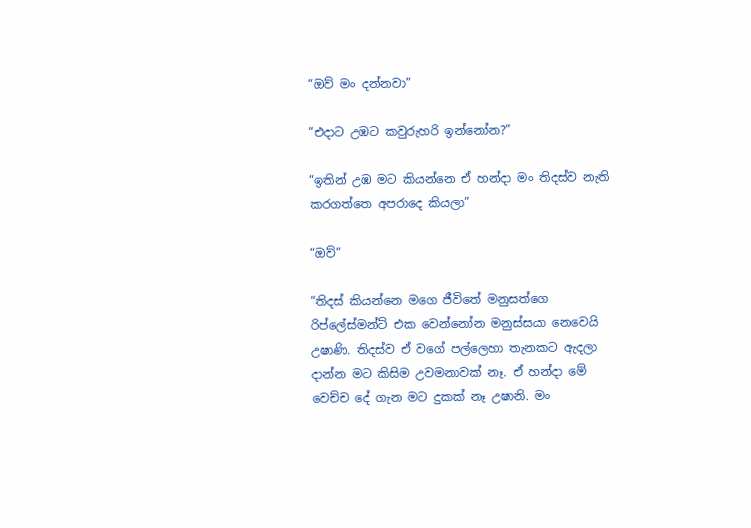“ඔව් මං දන්නවා”

“එදාට උඹට කවුරුහරි ඉන්නෝන?”

“ඉතින් උඹ මට කියන්නෙ ඒ හන්දා මං තිදස්ව නැති කරගත්තෙ අපරාදෙ කියලා”

“ඔව්”

“තිදස් කියන්නෙ මගෙ ජීවිතේ මනුසත්ගෙ රිප්ලේස්මන්ට් එක වෙන්නෝන මනුස්සයා නෙවෙයි උෂාණි. තිදස්ව ඒ වගේ පල්ලෙහා තැනකට ඇදලා දාන්න මට කිසිම උවමනාවක් නෑ. ඒ හන්දා මේ වෙච්ච දේ ගැන මට දුකක් නෑ උෂානි. මං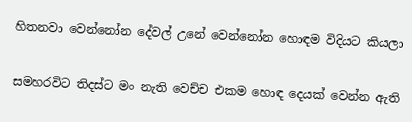හිතනවා වෙන්නෝන දේවල් උනේ වෙන්නෝන හොඳම විදියට කියලා

සමහරවිට තිදස්ට මං නැති වෙච්ච එකම හොඳ දෙයක් වෙන්න ඇති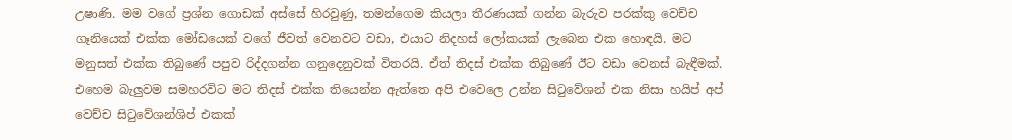උෂාණි. මම වගේ ප්‍රශ්න ගොඩක් අස්සේ හිරවුණු, තමන්ගෙම කියලා තීරණයක් ගන්න බැරුව පරක්කු වෙච්ච ගෑනියෙක් එක්ක මෝඩයෙක් වගේ ජීවත් වෙනවට වඩා, එයාට නිදහස් ලෝකයක් ලැබෙන එක හොඳයි. මට මනුසත් එක්ක තිබුණේ පපුව රිද්දගන්න ගනුදෙනුවක් විතරයි. ඒත් තිදස් එක්ක තිබුණේ ඊට වඩා වෙනස් බැඳීමක්. එහෙම බැලුවම සමහරවිට මට තිදස් එක්ක තියෙන්න ඇත්තෙ අපි එවෙලෙ උන්න සිටුවේශන් එක නිසා හයිප් අප් වෙච්ච සිටුවේශන්ශිප් එකක්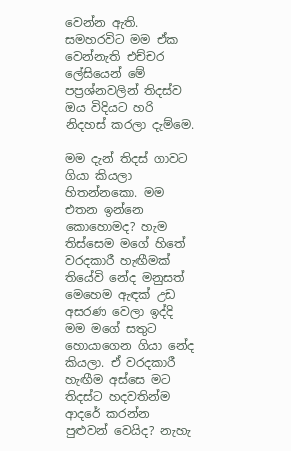වෙන්න ඇති. සමහරවිට මම ඒක වෙන්නැති එච්චර ලේසියෙන් මේ පප්‍රශ්නවලින් තිදස්ව ඔය විදියට හරි නිදහස් කරලා දැම්මෙ.

මම දැන් තිදස් ගාවට ගියා කියලා හිතන්නකො. මම එතන ඉන්නෙ කොහොමද? හැම තිස්සෙම මගේ හිතේ වරදකාරී හැඟීමක් තියේවි නේද මනුසත් මෙහෙම ඇඳක් උඩ අසරණ වෙලා ඉද්දි මම මගේ සතුට හොයාගෙන ගියා නේද කියලා. ඒ වරදකාරී හැඟීම අස්සෙ මට තිදස්ට හදවතින්ම ආදරේ කරන්න පුළුවන් වෙයිද? නැහැ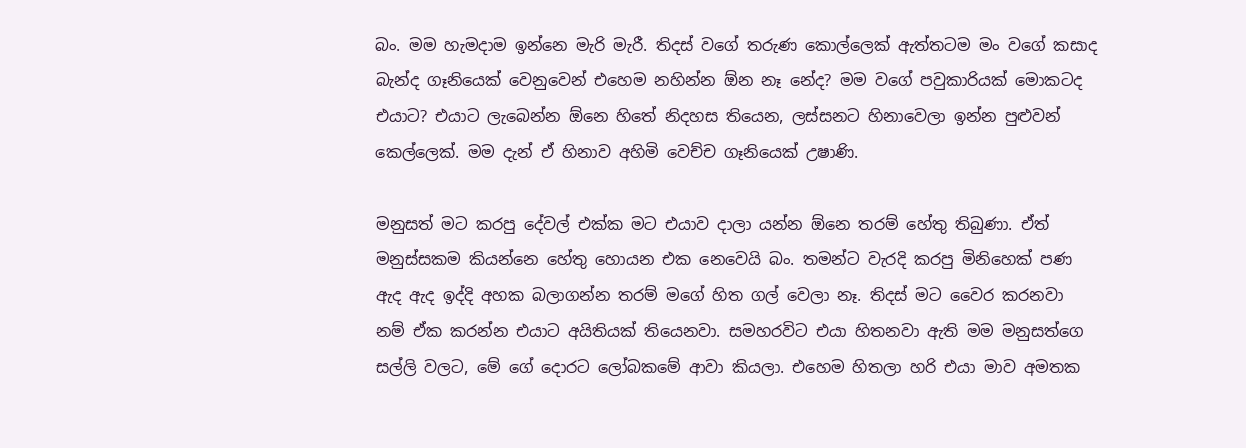බං. මම හැමදාම ඉන්නෙ මැරි මැරී. තිදස් වගේ තරුණ කොල්ලෙක් ඇත්තටම මං වගේ කසාද බැන්ද ගෑනියෙක් වෙනුවෙන් එහෙම නහින්න ඕන නෑ නේද? මම වගේ පවුකාරියක් මොකටද එයාට? එයාට ලැබෙන්න ඕනෙ හිතේ නිදහස තියෙන, ලස්සනට හිනාවෙලා ඉන්න පුළුවන් කෙල්ලෙක්. මම දැන් ඒ හිනාව අහිමි වෙච්ච ගෑනියෙක් උෂාණි.

මනුසත් මට කරපු දේවල් එක්ක මට එයාව දාලා යන්න ඕනෙ තරම් හේතු තිබුණා. ඒත් මනුස්සකම කියන්නෙ හේතු හොයන එක නෙවෙයි බං. තමන්ට වැරදි කරපු මිනිහෙක් පණ ඇද ඇද ඉද්දි අහක බලාගන්න තරම් මගේ හිත ගල් වෙලා නෑ. තිදස් මට වෛර කරනවා නම් ඒක කරන්න එයාට අයිතියක් තියෙනවා. සමහරවිට එයා හිතනවා ඇති මම මනුසත්ගෙ සල්ලි වලට, මේ ගේ දොරට ලෝබකමේ ආවා කියලා. එහෙම හිතලා හරි එයා මාව අමතක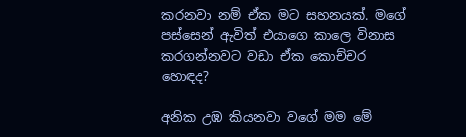කරනවා නම් ඒක මට සහනයක්. මගේ පස්සෙන් ඇවිත් එයාගෙ කාලෙ විනාස කරගන්නවට වඩා ඒක කොච්චර හොඳද?

අනික උඹ කියනවා වගේ මම මේ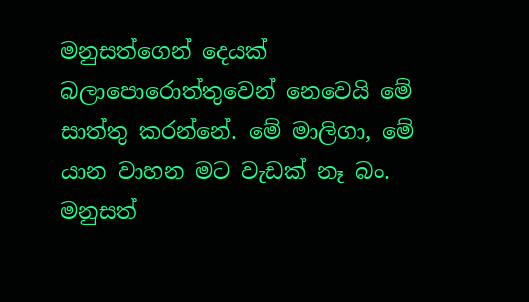මනුසත්ගෙන් දෙයක් බලාපොරොත්තුවෙන් නෙවෙයි මේ සාත්තු කරන්නේ. මේ මාලිගා, මේ යාන වාහන මට වැඩක් නෑ බං. මනුසත්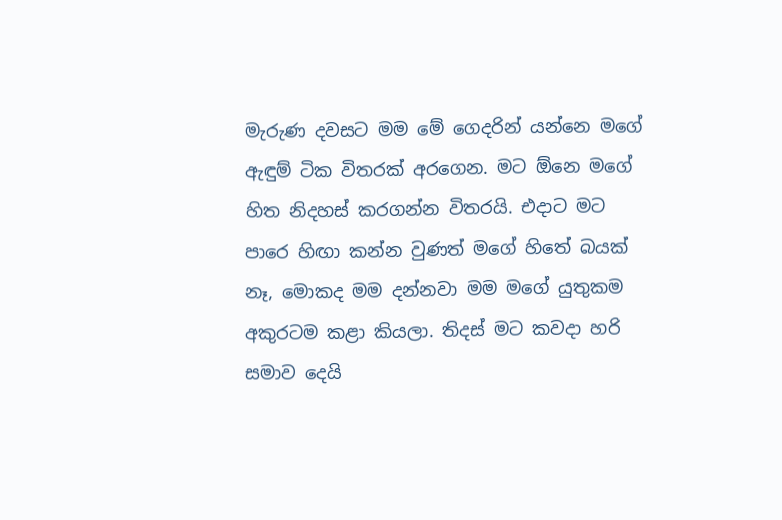මැරුණ දවසට මම මේ ගෙදරින් යන්නෙ මගේ ඇඳුම් ටික විතරක් අරගෙන. මට ඕනෙ මගේ හිත නිදහස් කරගන්න විතරයි. එදාට මට පාරෙ හිඟා කන්න වුණත් මගේ හිතේ බයක් නෑ, මොකද මම දන්නවා මම මගේ යුතුකම අකුරටම කළා කියලා. තිදස් මට කවදා හරි සමාව දෙයි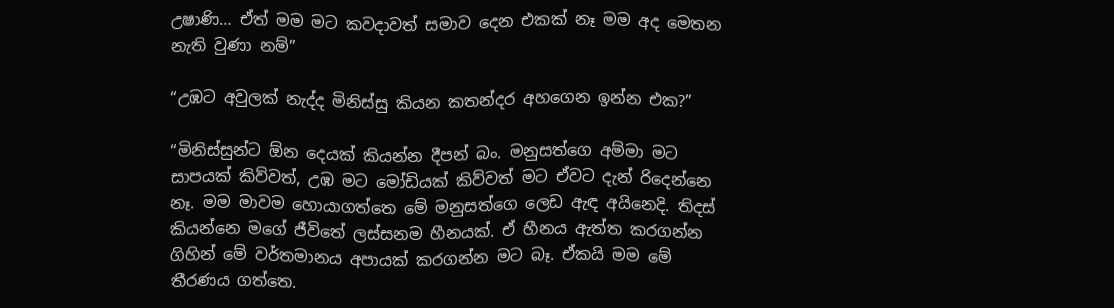උෂාණි… ඒත් මම මට කවදාවත් සමාව දෙන එකක් නෑ මම අද මෙතන නැති වුණා නම්”

“උඹට අවුලක් නැද්ද මිනිස්සු කියන කතන්දර අහගෙන ඉන්න එක?”

“මිනිස්සුන්ට ඕන දෙයක් කියන්න දීපන් බං. මනුසත්ගෙ අම්මා මට සාපයක් කිව්වත්, උඹ මට මෝඩියක් කිව්වත් මට ඒවට දැන් රිදෙන්නෙ නෑ. මම මාවම හොයාගත්තෙ මේ මනුසත්ගෙ ලෙඩ ඇඳ අයිනෙදි. තිදස් කියන්නෙ මගේ ජීවිතේ ලස්සනම හීනයක්. ඒ හීනය ඇත්ත කරගන්න ගිහින් මේ වර්තමානය අපායක් කරගන්න මට බෑ. ඒකයි මම මේ තීරණය ගත්තෙ.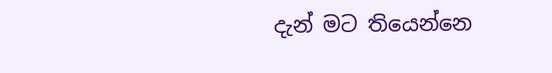දැන් මට තියෙන්නෙ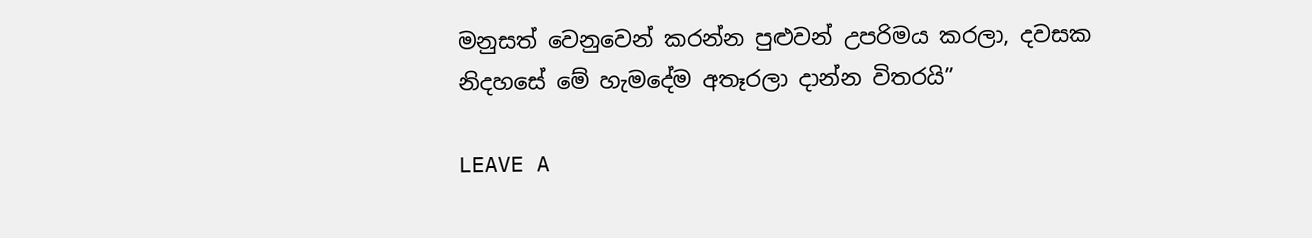මනුසත් වෙනුවෙන් කරන්න පුළුවන් උපරිමය කරලා, දවසක නිදහසේ මේ හැමදේම අතෑරලා දාන්න විතරයි”

LEAVE A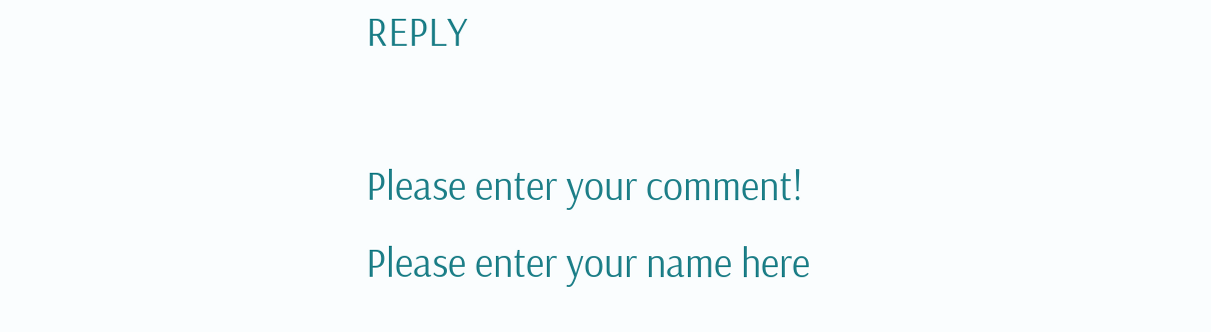REPLY

Please enter your comment!
Please enter your name here